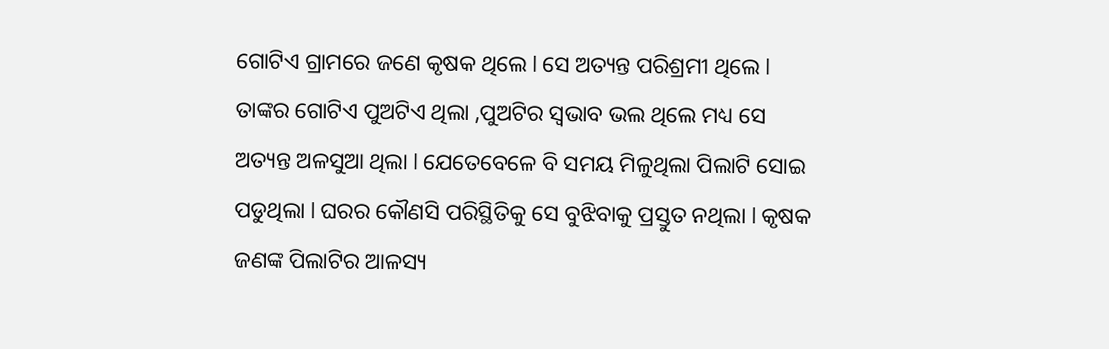ଗୋଟିଏ ଗ୍ରାମରେ ଜଣେ କୃଷକ ଥିଲେ l ସେ ଅତ୍ୟନ୍ତ ପରିଶ୍ରମୀ ଥିଲେ l ତାଙ୍କର ଗୋଟିଏ ପୁଅଟିଏ ଥିଲା ,ପୁଅଟିର ସ୍ୱଭାବ ଭଲ ଥିଲେ ମଧ୍ୟ ସେ ଅତ୍ୟନ୍ତ ଅଳସୁଆ ଥିଲା l ଯେତେବେଳେ ବି ସମୟ ମିଳୁଥିଲା ପିଲାଟି ସୋଇ ପଡୁଥିଲା l ଘରର କୌଣସି ପରିସ୍ଥିତିକୁ ସେ ବୁଝିବାକୁ ପ୍ରସ୍ତୁତ ନଥିଲା l କୃଷକ ଜଣଙ୍କ ପିଲାଟିର ଆଳସ୍ୟ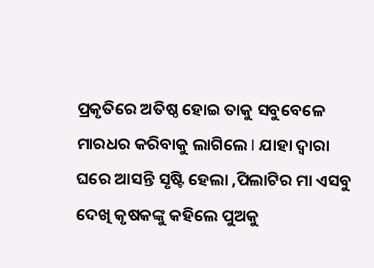ପ୍ରକୃତିରେ ଅତିଷ୍ଠ ହୋଇ ତାକୁ ସବୁବେଳେ ମାରଧର କରିବାକୁ ଲାଗିଲେ l ଯାହା ଦ୍ୱାରା ଘରେ ଆସନ୍ତି ସୃଷ୍ଟି ହେଲା ,ପିଲାଟିର ମା ଏସବୁ ଦେଖି କୃଷକଙ୍କୁ କହିଲେ ପୁଅକୁ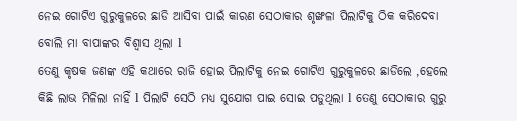ନେଇ ଗୋଟିଏ ଗୁରୁକୁଳରେ ଛାଡି ଆସିବା ପାଇଁ କାରଣ ସେଠାକାର ଶୃଙ୍ଖଳା ପିଲାଟିକୁ ଠିକ କରିଦେବା ବୋଲି ମା ବାପାଙ୍କର ବିଶ୍ୱାସ ଥିଲା l
ତେଣୁ କୃଷକ ଜଣଙ୍କ ଏହି କଥାରେ ରାଜି ହୋଇ ପିଲାଟିକୁ ନେଇ ଗୋଟିଏ ଗୁରୁକୁଳରେ ଛାଡିଲେ ,ହେଲେ କିଛି ଲାଭ ମିଳିଲା ନାହିଁ l ପିଲାଟି ସେଠି ମଧ୍ୟ ସୁଯୋଗ ପାଇ ସୋଇ ପଡୁଥିଲା l ତେଣୁ ସେଠାକାର ଗୁରୁ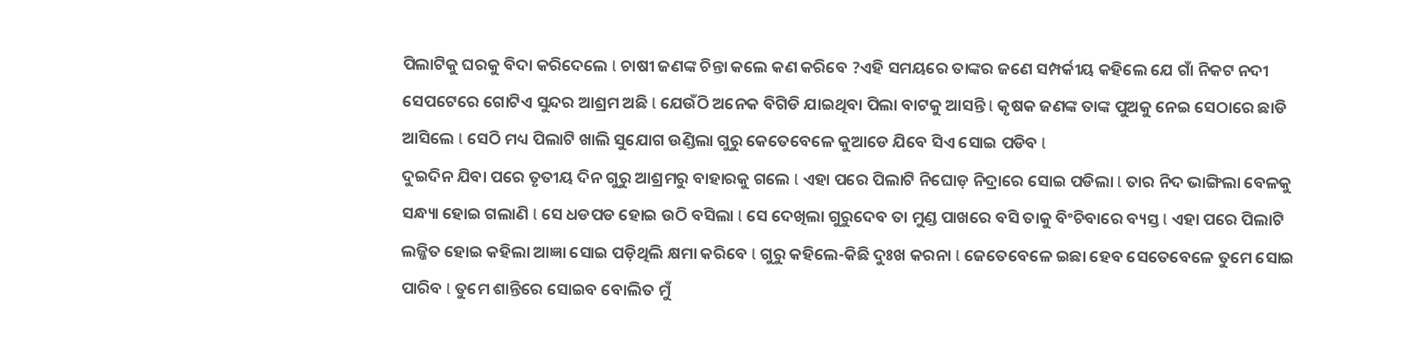ପିଲାଟିକୁ ଘରକୁ ବିଦା କରିଦେଲେ l ଚାଷୀ ଜଣଙ୍କ ଚିନ୍ତା କଲେ କଣ କରିବେ ?ଏହି ସମୟରେ ତାଙ୍କର ଜଣେ ସମ୍ପର୍କୀୟ କହିଲେ ଯେ ଗାଁ ନିକଟ ନଦୀ ସେପଟେରେ ଗୋଟିଏ ସୁନ୍ଦର ଆଶ୍ରମ ଅଛି l ଯେଉଁଠି ଅନେକ ବିଗିଡି ଯାଇଥିବା ପିଲା ବାଟକୁ ଆସନ୍ତି l କୃଷକ ଜଣଙ୍କ ତାଙ୍କ ପୁଅକୁ ନେଇ ସେଠାରେ ଛାଡି ଆସିଲେ l ସେଠି ମଧ୍ୟ ପିଲାଟି ଖାଲି ସୁଯୋଗ ଉଣ୍ଡିଲା ଗୁରୁ କେତେବେଳେ କୁଆଡେ ଯିବେ ସିଏ ସୋଇ ପଡିବ l
ଦୁଇଦିନ ଯିବା ପରେ ତୃତୀୟ ଦିନ ଗୁରୁ ଆଶ୍ରମରୁ ବାହାରକୁ ଗଲେ l ଏହା ପରେ ପିଲାଟି ନିଘୋଡ଼ ନିଦ୍ରାରେ ସୋଇ ପଡିଲା l ତାର ନିଦ ଭାଙ୍ଗିଲା ବେଳକୁ ସନ୍ଧ୍ୟା ହୋଇ ଗଲାଣି l ସେ ଧଡପଡ ହୋଇ ଉଠି ବସିଲା l ସେ ଦେଖିଲା ଗୁରୁଦେବ ତା ମୁଣ୍ଡ ପାଖରେ ବସି ତାକୁ ବିଂଚିବାରେ ବ୍ୟସ୍ତ l ଏହା ପରେ ପିଲାଟି ଲଜ୍ଜିତ ହୋଇ କହିଲା ଆଜ୍ଞା ସୋଇ ପଡ଼ିଥିଲି କ୍ଷମା କରିବେ l ଗୁରୁ କହିଲେ-କିଛି ଦୁଃଖ କରନା l ଜେତେବେଳେ ଇଛା ହେବ ସେତେବେଳେ ତୁମେ ସୋଇ ପାରିବ l ତୁମେ ଶାନ୍ତିରେ ସୋଇବ ବୋଲିତ ମୁଁ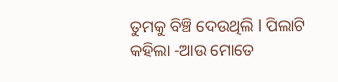ତୁମକୁ ବିଞ୍ଚି ଦେଉଥିଲି l ପିଲାଟି କହିଲା -ଆଉ ମୋତେ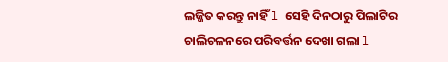ଲଜ୍ଜିତ କରନ୍ତୁ ନାହିଁ l ସେହି ଦିନଠାରୁ ପିଲାଟିର ଚାଲିଚଳନରେ ପରିବର୍ତ୍ତନ ଦେଖା ଗଲା l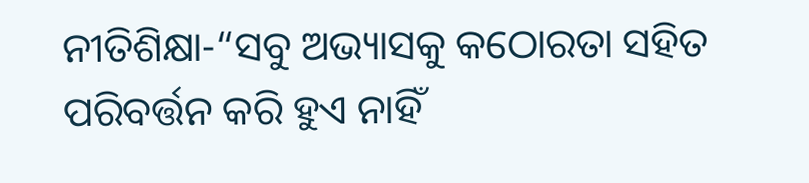ନୀତିଶିକ୍ଷା-“ସବୁ ଅଭ୍ୟାସକୁ କଠୋରତା ସହିତ ପରିବର୍ତ୍ତନ କରି ହୁଏ ନାହିଁ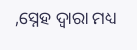,ସ୍ନେହ ଦ୍ୱାରା ମଧ୍ୟ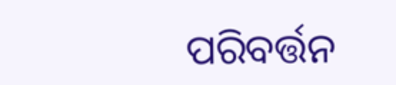ପରିବର୍ତ୍ତନ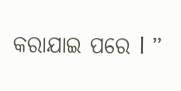କରାଯାଇ ପରେ l ”